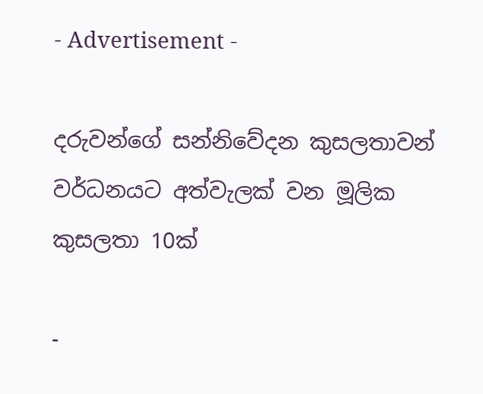- Advertisement -

දරුවන්ගේ සන්නිවේදන කුසලතාවන් වර්ධනයට අත්වැලක් වන මූලික කුසලතා 10ක්

-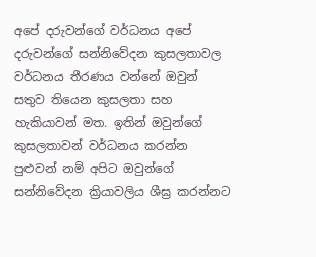අපේ දරුවන්ගේ වර්ධනය අපේ දරුවන්ගේ සන්නිවේදන කුසලතාවල වර්ධනය තීරණය වන්නේ ඔවුන් සතුව තියෙන කුසලතා සහ හැකියාවන් මත. ඉතින් ඔවුන්ගේ කුසලතාවන් වර්ධනය කරන්න පුළුවන් නම් අපිට ඔවුන්ගේ සන්නිවේදන ක්‍රියාවලිය ශීඝ්‍ර කරන්නට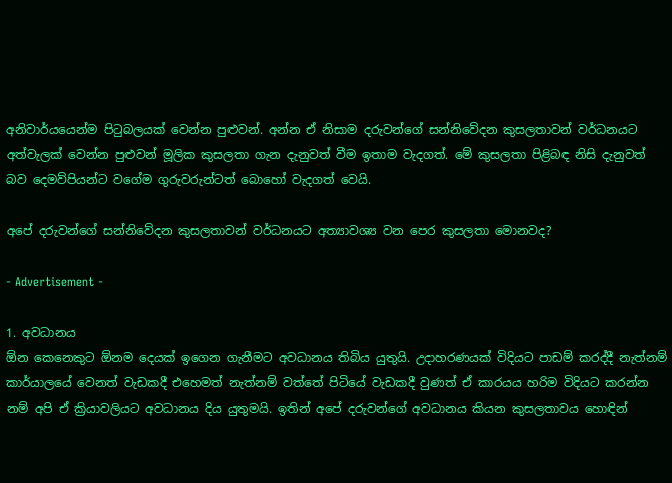අනිවාර්යයෙන්ම පිටුබලයක් වෙන්න පුළුවන්. අන්න ඒ නිසාම දරුවන්ගේ සන්නිවේදන කුසලතාවන් වර්ධනයට අත්වැලක් වෙන්න පුළුවන් මූලික කුසලතා ගැන දැනුවත් වීම ඉතාම වැදගත්. මේ කුසලතා පිළිබඳ නිසි දැනුවත් බව දෙමව්පියන්ට වගේම ගුරුවරුන්ටත් බොහෝ වැදගත් වෙයි.

අපේ දරුවන්ගේ සන්නිවේදන කුසලතාවන් වර්ධනයට අත්‍යාවශ්‍ය වන පෙර කුසලතා මොනවද?

- Advertisement -

1. අවධානය
ඕන කෙනෙකුට ඕනම දෙයක් ඉගෙන ගැනීමට අවධානය තිබිය යුතුයි. උදාහරණයක් විදියට පාඩම් කරද්දී නැත්නම් කාර්යාලයේ වෙනත් වැඩකදී එහෙමත් නැත්නම් වත්තේ පිටියේ වැඩකදී වුණත් ඒ කාරයය හරිම විදියට කරන්න නම් අපි ඒ ක්‍රියාවලියට අවධානය දිය යුතුමයි. ඉතින් අපේ දරුවන්ගේ අවධානය කියන කුසලතාවය හොඳින්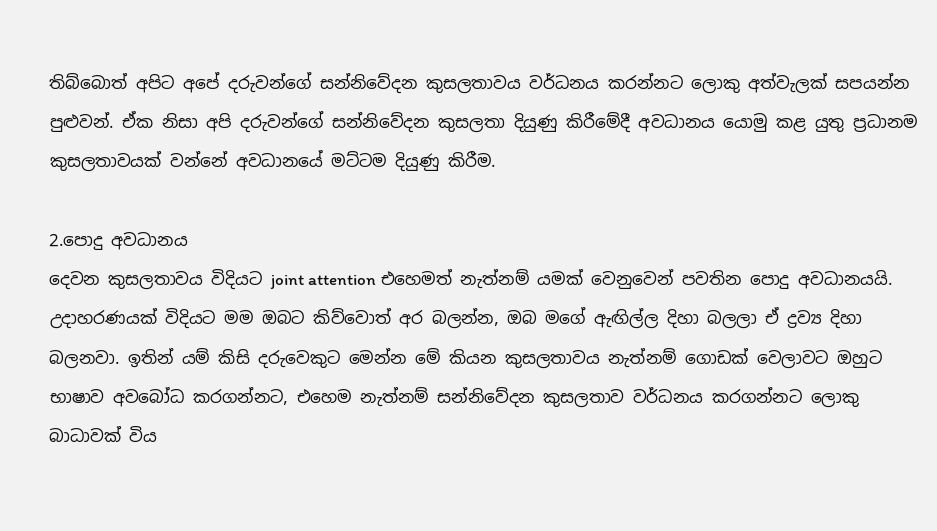තිබ්බොත් අපිට අපේ දරුවන්ගේ සන්නිවේදන කුසලතාවය වර්ධනය කරන්නට ලොකු අත්වැලක් සපයන්න පුළුවන්. ඒක නිසා අපි දරුවන්ගේ සන්නිවේදන කුසලතා දියුණු කිරීමේදී අවධානය යොමු කළ යුතු ප්‍රධානම කුසලතාවයක් වන්නේ අවධානයේ මට්ටම දියුණු කිරීම.

2.පොදු අවධානය
දෙවන කුසලතාවය විදියට joint attention එහෙමත් නැත්නම් යමක් වෙනුවෙන් පවතින පොදු අවධානයයි. උදාහරණයක් විදියට මම ඔබට කිව්වොත් අර බලන්න, ඔබ මගේ ඇඟිල්ල දිහා බලලා ඒ ද්‍රව්‍ය දිහා බලනවා. ඉතින් යම් කිසි දරුවෙකුට මෙන්න මේ කියන කුසලතාවය නැත්නම් ගොඩක් වෙලාවට ඔහුට භාෂාව අවබෝධ කරගන්නට, එහෙම නැත්නම් සන්නිවේදන කුසලතාව වර්ධනය කරගන්නට ලොකු බාධාවක් විය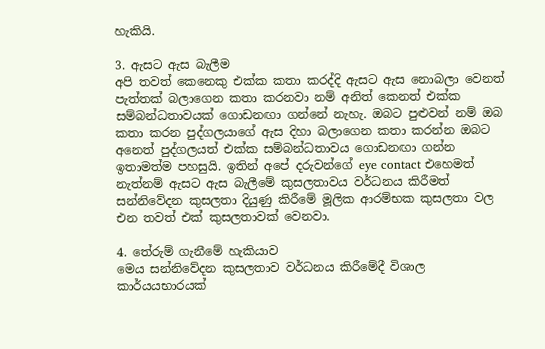හැකියි.

3. ඇසට ඇස බැලීම
අපි තවත් කෙනෙකු එක්ක කතා කරද්දි ඇසට ඇස නොබලා වෙනත් පැත්තක් බලාගෙන කතා කරනවා නම් අනිත් කෙනත් එක්ක සම්බන්ධතාවයක් ගොඩනඟා ගන්නේ නැහැ. ඔබට පුළුවන් නම් ඔබ කතා කරන පුද්ගලයාගේ ඇස දිහා බලාගෙන කතා කරන්න ඔබට අනෙත් පුද්ගලයත් එක්ක සම්බන්ධතාවය ගොඩනඟා ගන්න ඉතාමත්ම පහසුයි. ඉතින් අපේ දරුවන්ගේ eye contact එහෙමත් නැත්නම් ඇසට ඇස බැලීමේ කුසලතාවය වර්ධනය කිරීමත් සන්නිවේදන කුසලතා දියුණු කිරීමේ මූලික ආරම්භක කුසලතා වල එන තවත් එක් කුසලතාවක් වෙනවා.

4. තේරුම් ගැනීමේ හැකියාව
මෙය සන්නිවේදන කුසලතාව වර්ධනය කිරීමේදී විශාල කාර්යයභාරයක්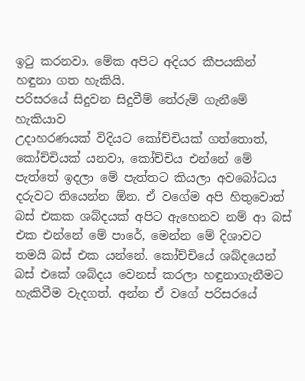ඉටු කරනවා. මේක අපිට අදියර කීපයකින් හඳුනා ගත හැකියි.
පරිසරයේ සිදුවන සිදුවීම් තේරුම් ගැනීමේ හැකියාව
උදාහරණයක් විදියට කෝච්චියක් ගත්තොත්, කෝච්චියක් යනවා, කෝච්චිය එන්නේ මේ පැත්තේ ඉදලා මේ පැත්තට කියලා අවබෝධය දරුවට තියෙන්න ඕන. ඒ වගේම අපි හිතුවොත් බස් එකක ශබ්දයක් අපිට ඇහෙනව නම් ආ බස් එක එන්නේ මේ පාරේ, මෙන්න මේ දිශාවට තමයි බස් එක යන්නේ. කෝච්චියේ ශබ්දයෙන් බස් එකේ ශබ්දය වෙනස් කරලා හඳුනාගැනීමට හැකිවීම වැදගත්. අන්න ඒ වගේ පරිසරයේ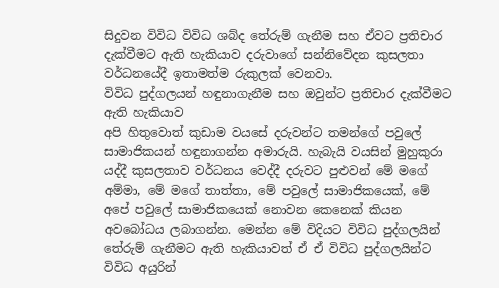සිදුවන විවිධ විවිධ ශබ්ද තේරුම් ගැනීම සහ ඒවට ප්‍රතිචාර දැක්වීමට ඇති හැකියාව දරුවාගේ සන්නිවේදන කුසලතා වර්ධනයේදී ඉතාමත්ම රුකුලක් වෙනවා.
විවිධ පුද්ගලයන් හඳුනාගැනීම සහ ඔවුන්ට ප්‍රතිචාර දැක්වීමට ඇති හැකියාව
අපි හිතුවොත් කුඩාම වයසේ දරුවන්ට තමන්ගේ පවුලේ සාමාජිකයන් හඳුනාගන්න අමාරුයි. හැබැයි වයසින් මුහුකුරා යද්දී කුසලතාව වර්ධනය වෙද්දී දරුවට පුළුවන් මේ මගේ අම්මා, මේ මගේ තාත්තා, මේ පවුලේ සාමාජිකයෙක්, මේ අපේ පවුලේ සාමාජිකයෙක් නොවන කෙනෙක් කියන අවබෝධය ලබාගන්න. මෙන්න මේ විදියට විවිධ පුද්ගලයින් තේරුම් ගැනීමට ඇති හැකියාවත් ඒ ඒ විවිධ පුද්ගලයින්ට විවිධ අයුරින්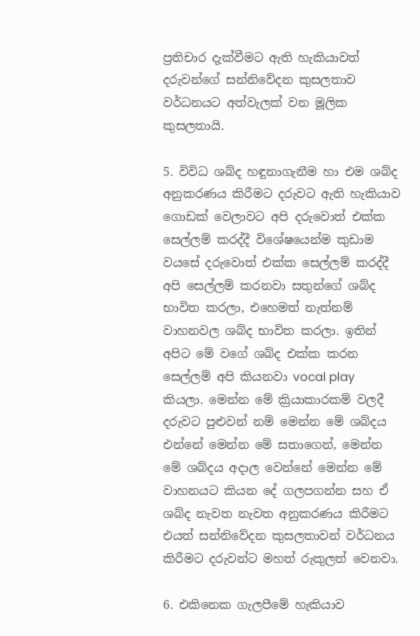ප්‍රතිචාර දැක්වීමට ඇති හැකියාවත් දරුවන්ගේ සන්නිවේදන කුසලතාව වර්ධනයට අත්වැලක් වන මූලික කුසලතායි.

5. විවිධ ශබ්ද හඳුනාගැනීම හා එම ශබ්ද අනුකරණය කිරීමට දරුවට ඇති හැකියාව
ගොඩක් වෙලාවට අපි දරුවොත් එක්ක සෙල්ලම් කරද්දී විශේෂයෙන්ම කුඩාම වයසේ දරුවොත් එක්ක සෙල්ලම් කරද්දී අපි සෙල්ලම් කරනවා සතුන්ගේ ශබ්ද භාවිත කරලා, එහෙමත් නැත්නම් වාහනවල ශබ්ද භාවිත කරලා. ඉතින් අපිට මේ වගේ ශබ්ද එක්ක කරන සෙල්ලම් අපි කියනවා vocal play කියලා. මෙන්න මේ ක්‍රියාකාරකම් වලදී දරුවට පුළුවන් නම් මෙන්න මේ ශබ්දය එන්නේ මෙන්න මේ සතාගෙන්, මෙන්න මේ ශබ්දය අදාල වෙන්නේ මෙන්න මේ වාහනයට කියන දේ ගලපගන්න සහ ඒ ශබ්ද නැවත නැවත අනුකරණය කිරීමට එයත් සන්නිවේදන කුසලතාවන් වර්ධනය කිරීමට දරුවන්ට මහත් රුකුලත් වෙනවා.

6. එකිනෙක ගැලපීමේ හැකියාව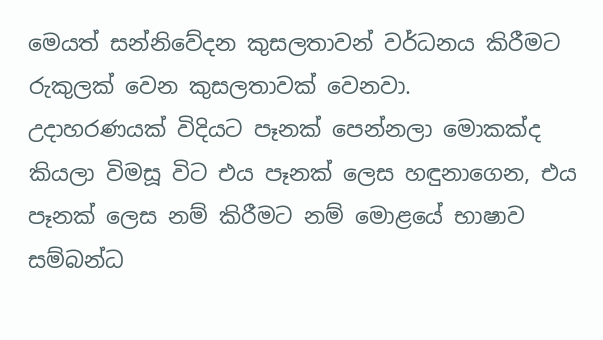මෙයත් සන්නිවේදන කුසලතාවන් වර්ධනය කිරීමට රුකුලක් වෙන කුසලතාවක් වෙනවා. උදාහරණයක් ‍විදියට පෑනක් පෙන්නලා මොකක්ද කියලා විමසූ විට එය පෑනක් ලෙස හඳුනාගෙන, එය පෑනක් ලෙස නම් කිරීමට නම් මොළයේ භාෂාව සම්බන්ධ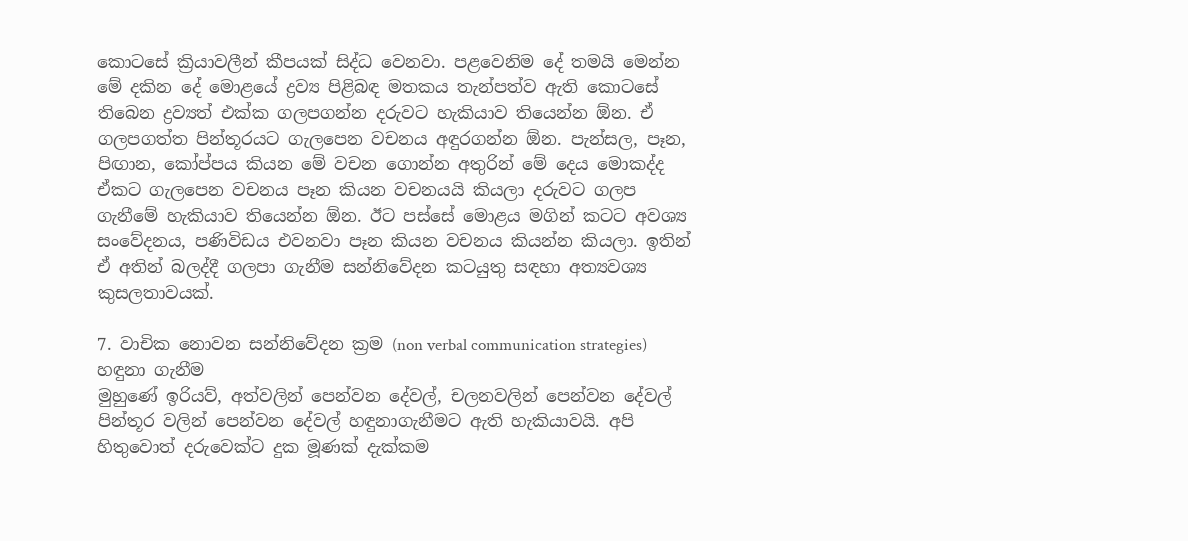කොටසේ ක්‍රියාවලීන් කීපයක් සිද්ධ වෙනවා. පළවෙනිම දේ තමයි මෙන්න මේ දකින දේ මොළයේ ද්‍රව්‍ය පිළිබඳ මතකය තැන්පත්ව ඇති කොටසේ තිබෙන ද්‍රව්‍යත් එක්ක ගලපගන්න දරුවට හැකියාව තියෙන්න ඕන. ඒ ගලපගත්ත පින්තූරයට ගැලපෙන වචනය අඳුරගන්න ඕන. පැන්සල, පෑන, පිඟාන, කෝප්පය කියන මේ වචන ගොන්න අතුරින් මේ දෙය මොකද්ද ඒකට ගැලපෙන වචනය පෑන කියන වචනයයි කියලා දරුවට ගලප ගැනීමේ හැකියාව තියෙන්න ඕන. ඊට පස්සේ මොළය මගින් කටට අවශ්‍ය සංවේදනය, පණිවිඩය එවනවා පෑන කියන වචනය කියන්න කියලා. ඉතින් ඒ අතින් බලද්දී ගලපා ගැනීම සන්නිවේදන කටයුතු සඳහා අත්‍යවශ්‍ය කුසලතාවයක්.

7. වාචික නොවන සන්නිවේදන ක්‍රම (non verbal communication strategies) හඳුනා ගැනීම
මුහුණේ ඉරියව්, අත්වලින් පෙන්වන දේවල්, චලනවලින් පෙන්වන දේවල් පින්තූර වලින් පෙන්වන දේවල් හඳුනාගැනීමට ඇති හැකියාවයි. අපි හිතුවොත් දරුවෙක්ට දුක මූණක් දැක්කම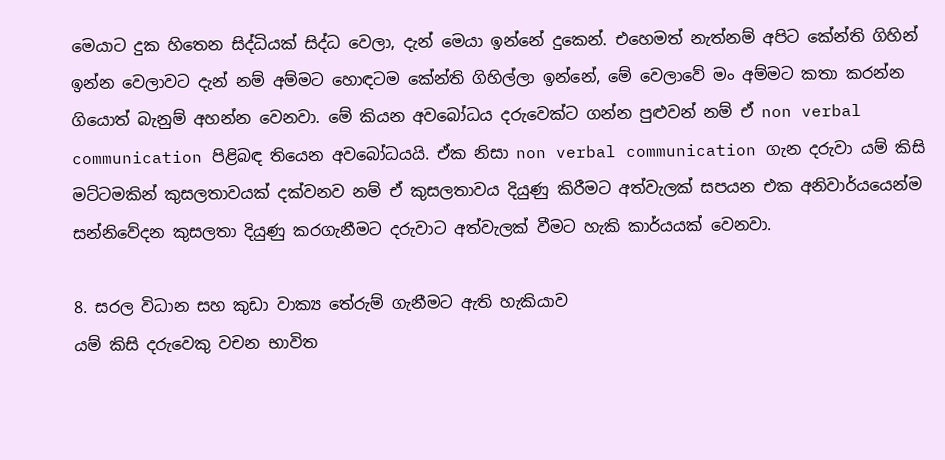මෙයාට දුක හිතෙන සිද්ධියක් සිද්ධ වෙලා, දැන් මෙයා ඉන්නේ දුකෙන්. එහෙමත් නැත්නම් අපිට කේන්ති ගිහින් ඉන්න වෙලාවට දැන් නම් අම්මට හොඳටම කේන්ති ගිහිල්ලා ඉන්නේ, මේ වෙලාවේ මං අම්මට කතා කරන්න ගියොත් බැනුම් අහන්න වෙනවා. මේ කියන අවබෝධය දරුවෙක්ට ගන්න පුළුවන් නම් ඒ non verbal communication පිළිබඳ තියෙන අවබෝධයයි. ඒක නිසා non verbal communication ගැන දරුවා යම් කිසි මට්ටමකින් කුසලතාවයක් දක්වනව නම් ඒ කුසලතාවය දියුණු කිරීමට අත්වැලක් සපයන එක අනිවාර්යයෙන්ම සන්නිවේදන කුසලතා දියුණු කරගැනීමට දරුවාට අත්වැලක් වීමට හැකි කාර්යයක් වෙනවා.

8. සරල විධාන සහ කුඩා වාක්‍ය තේරුම් ගැනීමට ඇති හැකියාව
යම් කිසි දරුවෙකු වචන භාවිත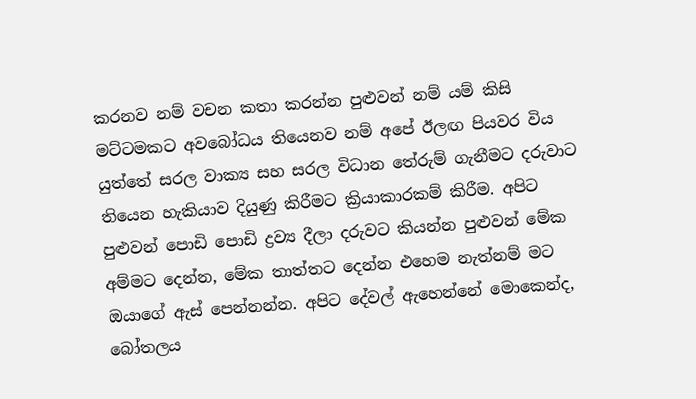කරනව නම් වචන කතා කරන්න පුළුවන් නම් යම් කිසි මට්ටමකට අවබෝධය තියෙනව නම් අපේ ඊලඟ පියවර විය යුත්තේ සරල වාක්‍ය සහ සරල විධාන තේරුම් ගැනීමට දරුවාට තියෙන හැකියාව දියුණු කිරීමට ක්‍රියාකාරකම් කිරීම. අපිට පුළුවන් පොඩි පොඩි ද්‍රව්‍ය දීලා දරුවට කියන්න පුළුවන් මේක අම්මට දෙන්න, මේක තාත්තට දෙන්න එහෙම නැත්නම් මට ඔයාගේ ඇස් පෙන්නන්න. අපිට දේවල් ඇහෙන්නේ මොකෙන්ද, බෝතලය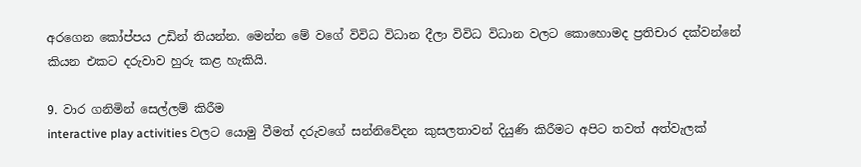අරගෙන කෝප්පය උඩින් තියන්න. මෙන්න මේ වගේ විවිධ විධාන දීලා විවිධ විධාන වලට කොහොමද ප්‍රතිචාර දක්වන්නේ කියන එකට දරුවාව හුරු කළ හැකියි.

9. වාර ගනිමින් සෙල්ලම් කිරීම
interactive play activities වලට යොමු වීමත් දරුවගේ සන්නිවේදන කුසලතාවන් දියුණි කිරීමට අපිට තවත් අත්වැලක්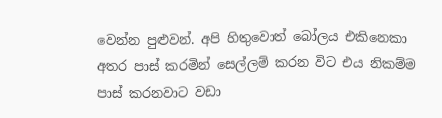වෙන්න පුළුවන්. අපි හිතුවොත් බෝලය එකිනෙකා අතර පාස් කරමින් සෙල්ලම් කරන විට එය නිකම්ම පාස් කරනවාට වඩා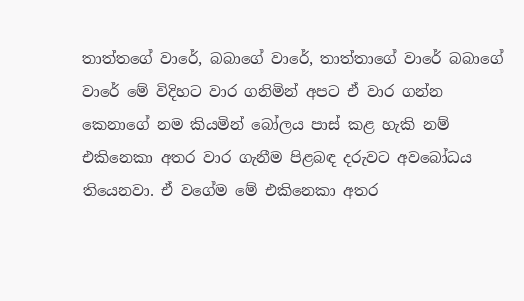තාත්තගේ වාරේ, බබාගේ වාරේ, තාත්තාගේ වාරේ බබාගේ වාරේ මේ විදිහට වාර ගනිමින් අපට ඒ වාර ගන්න කෙනාගේ නම කියමින් බෝලය පාස් කළ හැකි නම් එකිනෙකා අතර වාර ගැනීම පිළබඳ දරුවට අවබෝධය තියෙනවා. ඒ වගේම මේ එකිනෙකා අතර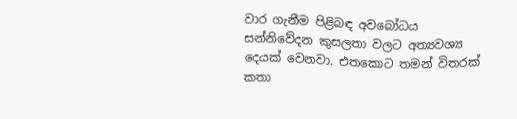වාර ගැනීම පිළිබඳ අවබෝධය සන්නිවේදන කුසලතා වලට අත්‍යවශ්‍ය දෙයක් වෙනවා. එතකොට තමන් විතරක් කතා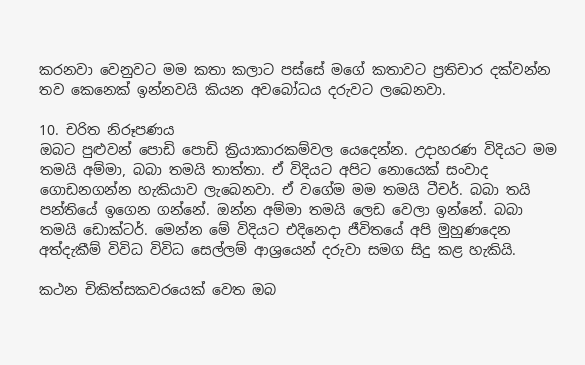කරනවා වෙනුවට මම කතා කලාට පස්සේ මගේ කතාවට ප්‍රතිචාර දක්වන්න තව කෙනෙක් ඉන්නවයි කියන අවබෝධය දරුවට ලබෙනවා.

10. චරිත නිරූපණය
ඔබට පුළුවන් පොඩි පොඩි ක්‍රියාකාරකම්වල යෙදෙන්න. උදාහරණ විදියට මම තමයි අම්මා, බබා තමයි තාත්තා. ඒ විදියට අපිට නොයෙක් සංවාද ගොඩනගන්න හැකියාව ලැබෙනවා. ඒ වගේම මම තමයි ටීචර්. බබා තයි පන්තියේ ‍ඉගෙන ගන්නේ. ඔන්න අම්මා තමයි ලෙඩ වෙලා ඉන්නේ. බබා තමයි ඩොක්ටර්. මෙන්න මේ විදියට එදිනෙදා ජීවිතයේ අපි මුහුණදෙන අත්දැකීම් විවිධ විවිධ සෙල්ලම් ආශ්‍රයෙන් දරුවා සමග සිදු කළ හැකියි.

කථන චිකිත්සකවරයෙක් වෙත ඔබ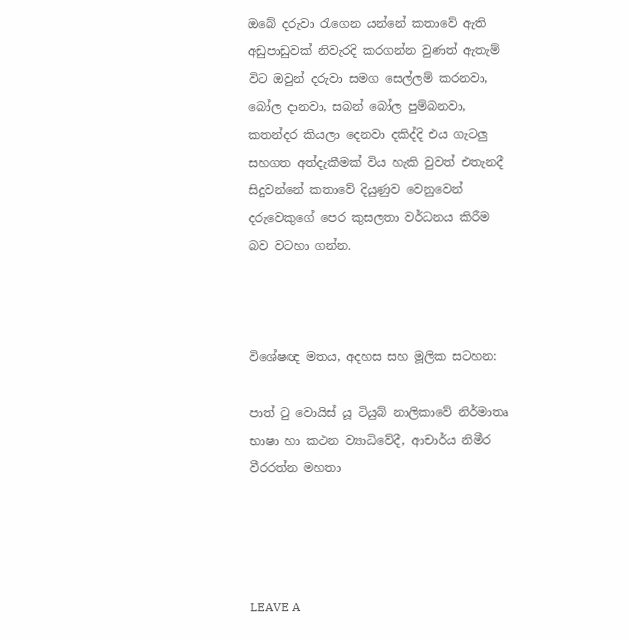ඔබේ දරුවා රැගෙන යන්නේ කතාවේ ඇති අඩුපාඩුවක් නිවැරදි කරගන්න වුණත් ඇතැම් විට ඔවුන් දරුවා සමග සෙල්ලම් කරනවා, බෝල දානවා, සබන් බෝල පුම්බනවා, කතන්දර කියලා දෙනවා දකිද්දි එය ගැටලු සහගත අත්දැකීමක් විය හැකි වුවත් එතැනදී සිදුවන්නේ කතාවේ දියුණුව වෙනුවෙන් දරුවෙකුගේ පෙර කුසලතා වර්ධනය කිරීම බව වටහා ගන්න.



විශේෂඥ මතය, අදහස සහ මූලික සටහන:

පාත් ටු වොයිස් යූ ටියුබ් නාලිකාවේ නිර්මාතෘ භාෂා හා කථන ව්‍යාධිවේදී, ආචාර්ය නිමීර වීරරත්න මහතා




LEAVE A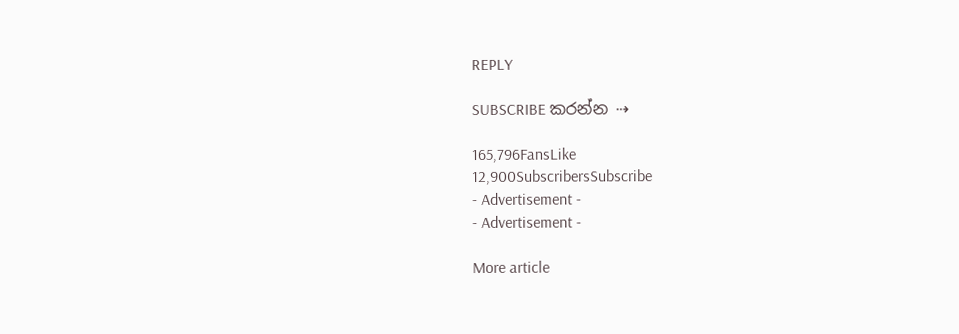REPLY

SUBSCRIBE කරන්න ⇢

165,796FansLike
12,900SubscribersSubscribe
- Advertisement -
- Advertisement -

More article